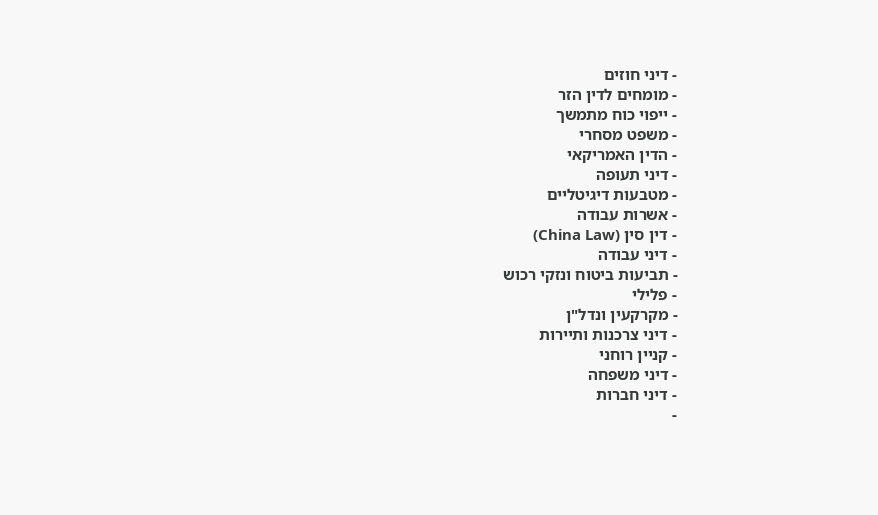- דיני חוזים
- מומחים לדין הזר
- ייפוי כוח מתמשך
- משפט מסחרי
- הדין האמריקאי
- דיני תעופה
- מטבעות דיגיטליים
- אשרות עבודה
- דין סין (China Law)
- דיני עבודה
- תביעות ביטוח ונזקי רכוש
- פלילי
- מקרקעין ונדל"ן
- דיני צרכנות ותיירות
- קניין רוחני
- דיני משפחה
- דיני חברות
-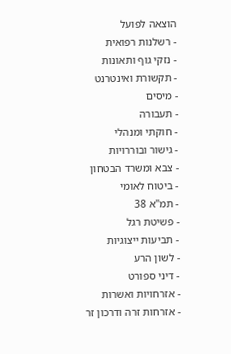הוצאה לפועל
- רשלנות רפואית
- נזקי גוף ותאונות
- תקשורת ואינטרנט
- מיסים
- תעבורה
- חוקתי ומנהלי
- גישור ובוררויות
- צבא ומשרד הבטחון
- ביטוח לאומי
- תמ"א 38
- פשיטת רגל
- תביעות ייצוגיות
- לשון הרע
- דיני ספורט
- אזרחויות ואשרות
- אזרחות זרה ודרכון זר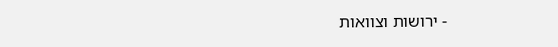- ירושות וצוואות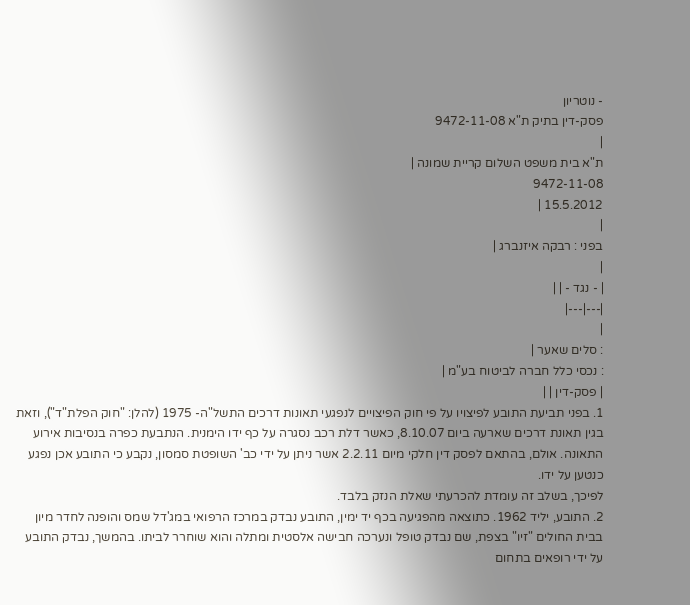- נוטריון
פסק-דין בתיק ת"א 9472-11-08
|
ת"א בית משפט השלום קריית שמונה |
9472-11-08
15.5.2012 |
|
בפני : רבקה איזנברג |
|
| - נגד - | |
|---|---|
|
: סלים שאער |
: נכסי כלל חברה לביטוח בע"מ |
| פסק-דין | |
1. בפני תביעת התובע לפיצויו על פי חוק הפיצויים לנפגעי תאונות דרכים התשל"ה- 1975 (להלן: "חוק הפלת"ד"), וזאת בגין תאונת דרכים שארעה ביום 8.10.07, כאשר דלת רכב נסגרה על כף ידו הימנית. הנתבעת כפרה בנסיבות אירוע התאונה. אולם, בהתאם לפסק דין חלקי מיום 2.2.11 אשר ניתן על ידי כב' השופטת סמסון, נקבע כי התובע אכן נפגע כנטען על ידו.
לפיכך, בשלב זה עומדת להכרעתי שאלת הנזק בלבד.
2. התובע, יליד 1962. כתוצאה מהפגיעה בכף יד ימין, התובע נבדק במרכז הרפואי במג'דל שמס והופנה לחדר מיון בבית החולים "זיו" בצפת, שם נבדק טופל ונערכה חבישה אלסטית ומתלה והוא שוחרר לביתו. בהמשך, נבדק התובע על ידי רופאים בתחום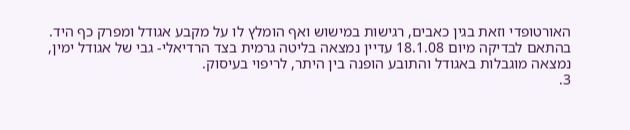האורטופדי וזאת בגין כאבים, רגישות במישוש ואף הומלץ לו על מקבע אגודל ומפרק כף היד. בהתאם לבדיקה מיום 18.1.08 עדיין נמצאה בליטה גרמית בצד הרדיאלי- גבי של אגודל ימין, נמצאה מוגבלות באגודל והתובע הופנה בין היתר, לריפוי בעיסוק.
3.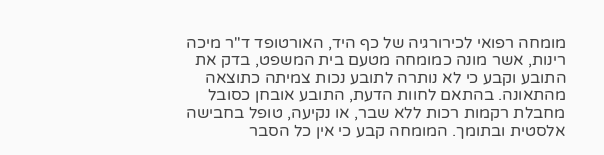מומחה רפואי לכירורגיה של כף היד, האורטופד ד"ר מיכה רינות, אשר מונה כמומחה מטעם בית המשפט, בדק את התובע וקבע כי לא נותרה לתובע נכות צמיתה כתוצאה מהתאונה. בהתאם לחוות הדעת, התובע אובחן כסובל מחבלת רקמות רכות ללא שבר, או נקיעה, טופל בחבישה אלסטית ובתומך. המומחה קבע כי אין כל הסבר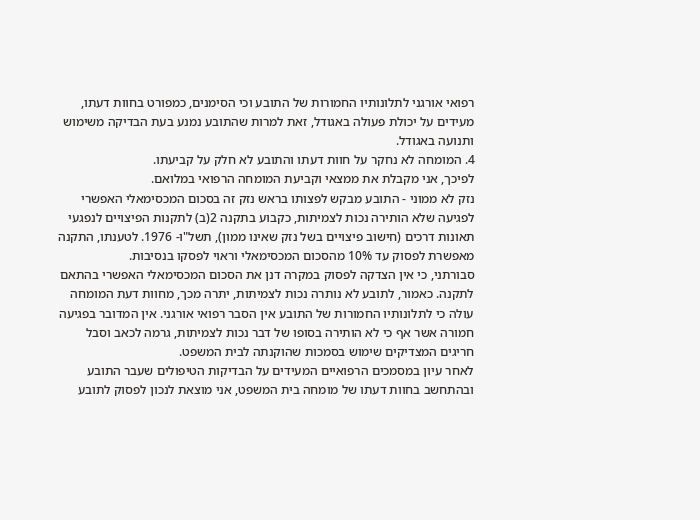רפואי אורגני לתלונותיו החמורות של התובע וכי הסימנים, כמפורט בחוות דעתו, מעידים על יכולת פעולה באגודל, זאת למרות שהתובע נמנע בעת הבדיקה משימוש ותנועה באגודל.
4. המומחה לא נחקר על חוות דעתו והתובע לא חלק על קביעתו.
לפיכך, אני מקבלת את ממצאי וקביעת המומחה הרפואי במלואם.
נזק לא ממוני - התובע מבקש לפצותו בראש נזק זה בסכום המכסימאלי האפשרי לפגיעה שלא הותירה נכות לצמיתות, כקבוע בתקנה 2(ב) לתקנות הפיצויים לנפגעי תאונות דרכים (חישוב פיצויים בשל נזק שאינו ממון), תשל"ו- 1976. לטענתו, התקנה מאפשרת לפסוק עד 10% מהסכום המכסימאלי וראוי לפסקו בנסיבות.
סבורתני, כי אין הצדקה לפסוק במקרה דנן את הסכום המכסימאלי האפשרי בהתאם לתקנה. כאמור, לתובע לא נותרה נכות לצמיתות, יתרה מכך, מחוות דעת המומחה עולה כי לתלונותיו החמורות של התובע אין הסבר רפואי אורגני. אין המדובר בפגיעה חמורה אשר אף כי לא הותירה בסופו של דבר נכות לצמיתות, גרמה לכאב וסבל חריגים המצדיקים שימוש בסמכות שהוקנתה לבית המשפט.
לאחר עיון במסמכים הרפואיים המעידים על הבדיקות הטיפולים שעבר התובע ובהתחשב בחוות דעתו של מומחה בית המשפט, אני מוצאת לנכון לפסוק לתובע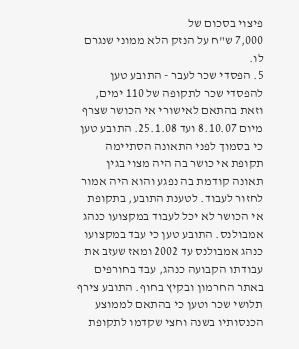פיצוי בסכום של
7,000 ש"ח על הנזק הלא ממוני שנגרם לו.
5. הפסדי שכר לעבר - התובע טען להפסדי שכר לתקופה של 110 ימים, וזאת בהתאם לאישורי אי הכושר שצרף מיום 8.10.07 ועד 25.1.08. התובע טען כי בסמוך לפני התאונה הסתיימה תקופת אי כושר בה היה מצוי בגין תאונה קודמת בה נפגע והוא היה אמור לחזור לעבוד. לטענת התובע, בתקופת אי הכושר לא יכל לעבוד במקצועו כנהג אמבולנס. התובע טען כי עבד במקצועו כנהג אמבולנס עד 2002 ומאז שעזב את עבודתו הקבועה כנהג, עבד בחורפים באתר החרמון ובקיץ בחוף. התובע צירף תלושי שכר וטען כי בהתאם לממוצע הכנסותיו בשנה וחצי שקדמו לתקופת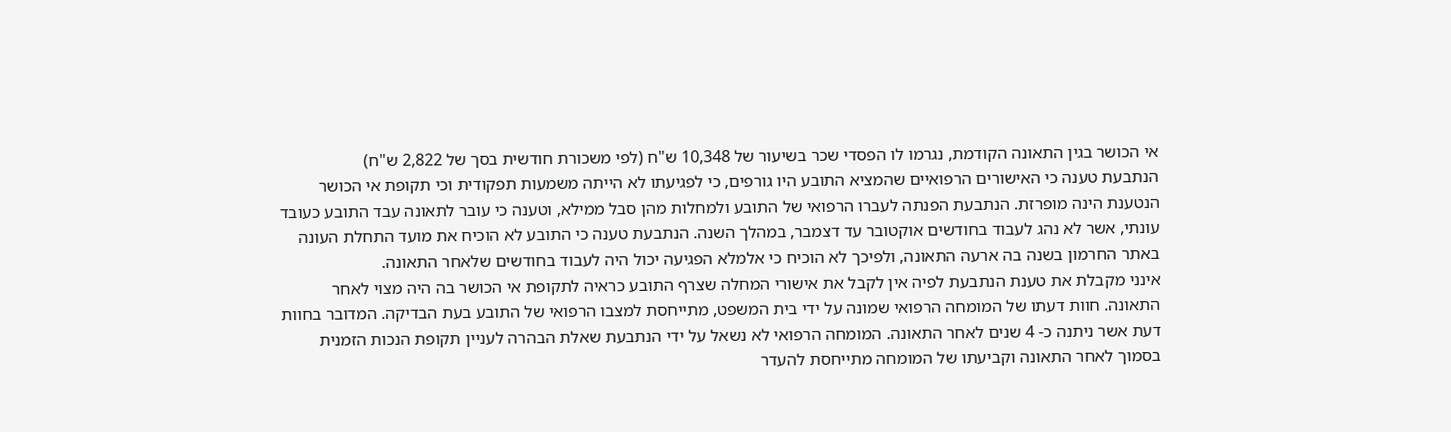אי הכושר בגין התאונה הקודמת, נגרמו לו הפסדי שכר בשיעור של 10,348 ש"ח (לפי משכורת חודשית בסך של 2,822 ש"ח)
הנתבעת טענה כי האישורים הרפואיים שהמציא התובע היו גורפים, כי לפגיעתו לא הייתה משמעות תפקודית וכי תקופת אי הכושר הנטענת הינה מופרזת. הנתבעת הפנתה לעברו הרפואי של התובע ולמחלות מהן סבל ממילא, וטענה כי עובר לתאונה עבד התובע כעובד עונתי, אשר לא נהג לעבוד בחודשים אוקטובר עד דצמבר, במהלך השנה. הנתבעת טענה כי התובע לא הוכיח את מועד התחלת העונה באתר החרמון בשנה בה ארעה התאונה, ולפיכך לא הוכיח כי אלמלא הפגיעה יכול היה לעבוד בחודשים שלאחר התאונה.
אינני מקבלת את טענת הנתבעת לפיה אין לקבל את אישורי המחלה שצרף התובע כראיה לתקופת אי הכושר בה היה מצוי לאחר התאונה. חוות דעתו של המומחה הרפואי שמונה על ידי בית המשפט, מתייחסת למצבו הרפואי של התובע בעת הבדיקה. המדובר בחוות דעת אשר ניתנה כ- 4 שנים לאחר התאונה. המומחה הרפואי לא נשאל על ידי הנתבעת שאלת הבהרה לעניין תקופת הנכות הזמנית בסמוך לאחר התאונה וקביעתו של המומחה מתייחסת להעדר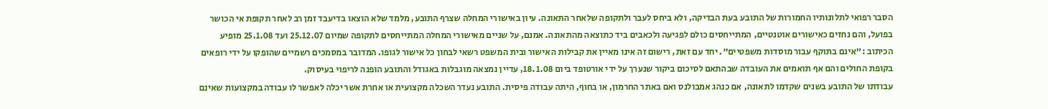הסבר רפואי לתלונותיו החמורות של התובע בעת הבדיקה, ולא ביחס לעבר ולתקופה שלאחר התאונה. עיון באישורי המחלה שצרף התובע, מלמד שלא הוצאו בדיעבד זמן רב לאחר תקופת אי הכושר בפועל, והם נחזים כאישורים אוטנטיים, המתייחסים כולם לפגיעה ולכאבים ביד כתוצאה מהתאונה. אמנם, על שניים מאישורי המחלה המתייחסים לתקופה שמיום 25.12.07 ועד 25.1.08 מופיע הכיתוב :"אינם בתוקף עבור מוסדות משפטיים". יחד עם זאת, רישום זה אינו מאיין את קבילות האישור ובית המשפט רשאי לבחון כל אישור לגופו. המדובר במסמכים רשמיים שהופקו על ידי רופאים בקופת החולים והם אף תואמים את העובדה שבהתאם לסיכום ביקור שנערך על ידי אורטופד ביום 18.1.08, עדיין נמצאה מוגבלות באגודל והתובע הופנה לריפוי בעיסוק.
עבודתו של התובע בשנים שקדמו לתאונה, אם כנהג אמבולנס ואם באתר החרמון, או בחוף, היתה עבודה פיסית. התובע נעדר השכלה מקצועית או אחרת אשר יכלה לאפשר לו עבודה במקצועות שאינם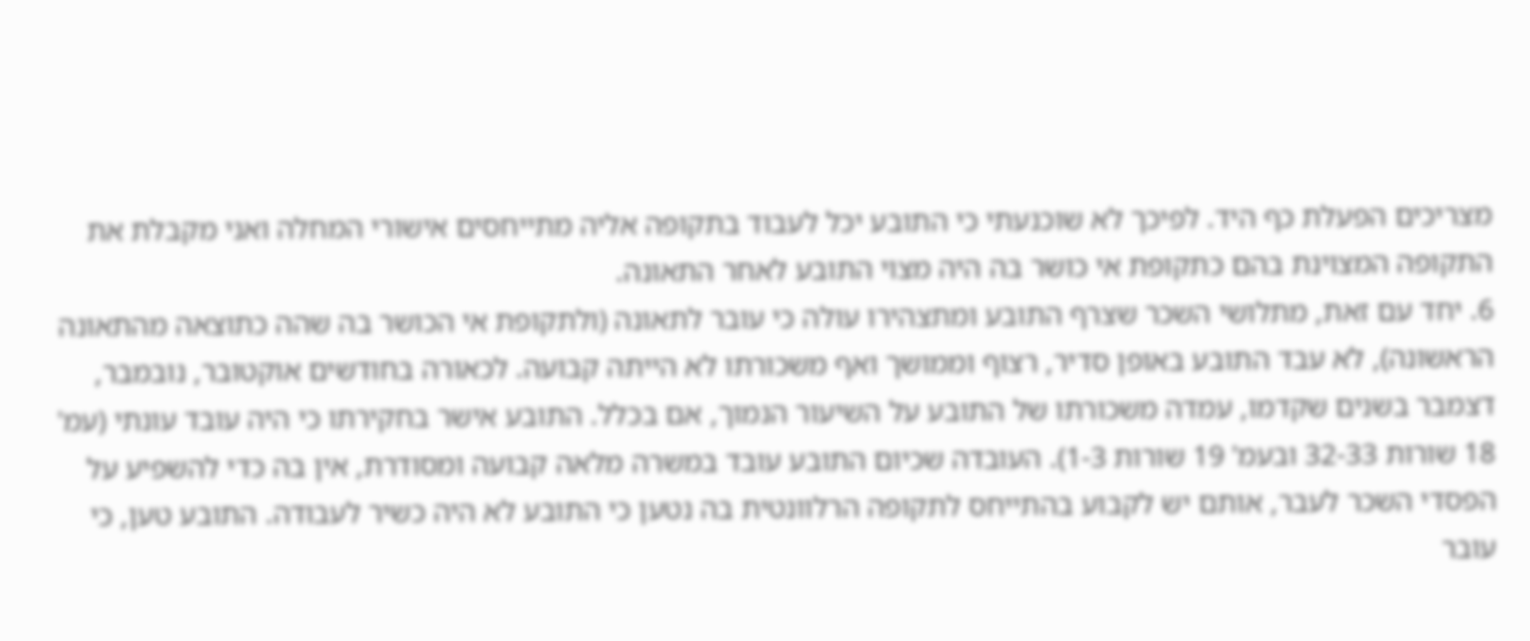מצריכים הפעלת כף היד. לפיכך לא שוכנעתי כי התובע יכל לעבוד בתקופה אליה מתייחסים אישורי המחלה ואני מקבלת את התקופה המצוינת בהם כתקופת אי כושר בה היה מצוי התובע לאחר התאונה.
6. יחד עם זאת, מתלושי השכר שצרף התובע ומתצהירו עולה כי עובר לתאונה (ולתקופת אי הכושר בה שהה כתוצאה מהתאונה הראשונה), לא עבד התובע באופן סדיר, רצוף וממושך ואף משכורתו לא הייתה קבועה. לכאורה בחודשים אוקטובר, נובמבר, דצמבר בשנים שקדמו, עמדה משכורתו של התובע על השיעור הנמוך, אם בכלל. התובע אישר בחקירתו כי היה עובד עונתי (עמ' 18 שורות 32-33 ובעמ' 19 שורות 1-3). העובדה שכיום התובע עובד במשרה מלאה קבועה ומסודרת, אין בה כדי להשפיע על הפסדי השכר לעבר, אותם יש לקבוע בהתייחס לתקופה הרלוונטית בה נטען כי התובע לא היה כשיר לעבודה. התובע טען, כי עובר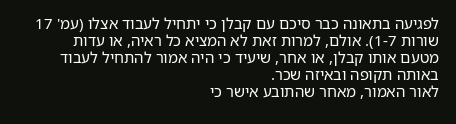לפגיעה בתאונה כבר סיכם עם קבלן כי יתחיל לעבוד אצלו (עמ' 17 שורות 1-7). אולם, למרות זאת לא המציא כל ראיה, או עדות מטעם אותו קבלן, או אחר, שיעיד כי היה אמור להתחיל לעבוד באותה תקופה ובאיזה שכר.
לאור האמור, מאחר שהתובע אישר כי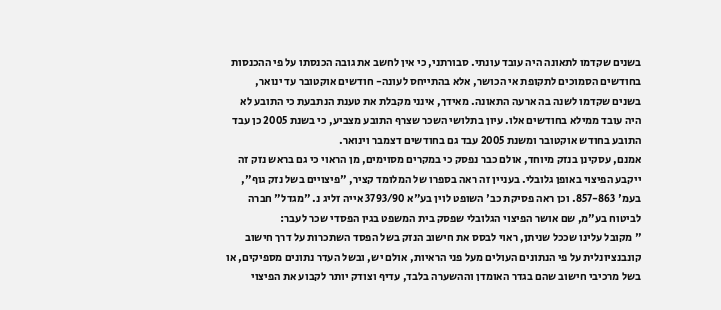בשנים שקדמו לתאונה היה עובד עונתי. סבורתני, כי אין לחשב את גובה הכנסתו על פי ההכנסות בחודשים הסמוכים לתקופת אי הכושר, אלא בהתייחס לעונה- חודשים אוקטובר עד ינואר, בשנים שקדמו לשנה בה ארעה התאונה. מאידך, אינני מקבלת את טענת הנתבעת כי התובע לא היה עובד ממילא בחודשים אלו. עיון בתלושי השכר שצרף התובע מצביע, כי בשנת 2005 כן עבד התובע בחודש אוקטובר ומשנת 2005 עבד גם בחודשים דצמבר וינואר.
אמנם, עסקינן בנזק מיוחד, אולם כבר נפסק כי במקרים מסוימים, מן הראוי כי גם בראש נזק זה ייקבע הפיצוי באופן גלובלי. בעניין זה ראה בספרו של המלומד קציר, "פיצויים בשל נזק גוף", בעמ' 857-863. וכן ראה פסיקת כב' השופט לוין בע"א 3793/90 אייה זליג נ. "מגדל" חברה לביטוח בע"מ, שם אושר הפיצוי הגלובלי שפסק בית המשפט בגין הפסדי שכר לעבר:
" מקובל עלינו שככל שניתן, ראוי לבסס את חישוב הנזק בשל הפסד השתכרות על דרך חישוב קונבנציונלית על פי הנתונים העולים מעל פני הראיות, אולם יש, ובשל העדר נתונים מספיקים, או בשל מרכיבי חישוב שהם בגדר האומדן וההשערה בלבד, עדיף וצודק יותר לקבוע את הפיצוי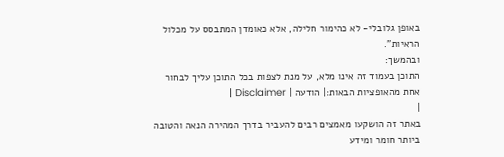באופן גלובלי- לא כהימור חלילה, אלא כאומדן המתבסס על מכלול הראיות".
ובהמשך:
התוכן בעמוד זה אינו מלא, על מנת לצפות בכל התוכן עליך לבחור אחת מהאופציות הבאות:| הודעה | Disclaimer |
|
באתר זה הושקעו מאמצים רבים להעביר בדרך המהירה הנאה והטובה ביותר חומר ומידע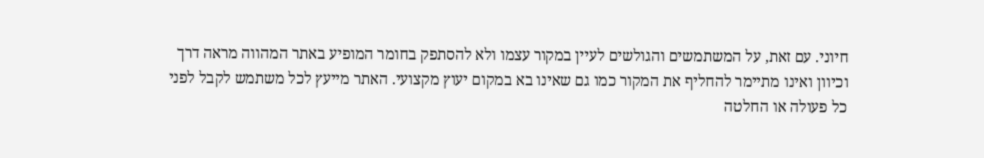חיוני. עם זאת, על המשתמשים והגולשים לעיין במקור עצמו ולא להסתפק בחומר המופיע באתר המהווה מראה דרך וכיוון ואינו מתיימר להחליף את המקור כמו גם שאינו בא במקום יעוץ מקצועי. האתר מייעץ לכל משתמש לקבל לפני כל פעולה או החלטה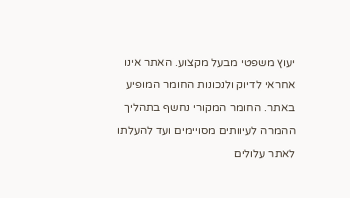יעוץ משפטי מבעל מקצוע. האתר אינו אחראי לדיוק ולנכונות החומר המופיע באתר. החומר המקורי נחשף בתהליך ההמרה לעיוותים מסויימים ועד להעלתו לאתר עלולים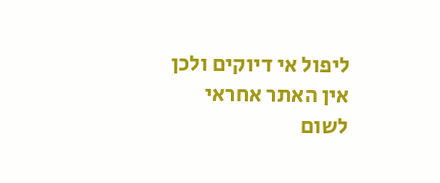ליפול אי דיוקים ולכן אין האתר אחראי לשום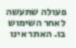פעולה שתעשה לאחר השימוש בו. האתר אינו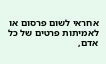אחראי לשום פרסום או לאמיתות פרטים של כל אדם,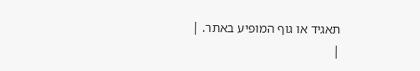תאגיד או גוף המופיע באתר. |
|